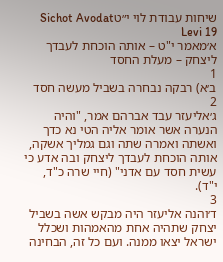שיחות עבודת לוי י״טSichot Avodat Levi 19
א׳מאמר י"ט – אותה הוכחת לעבדך ליצחק – מעלת החסד
1
ב׳א) רבקה נבחרה בשביל מעשה חסד
2
ג׳אליעזר עבד אברהם אמר, "והיה הנערה אשר אומר אליה הטי נא כדך ואשתה ואמרה שתה וגם גמליך אשקה, אותה הוכחת לעבדך ליצחק ובה אדע כי עשית חסד עם אדני" (חיי שרה כ"ד, י"ד).
3
ד׳והנה אליעזר היה מבקש אשה בשביל יצחק שתהיה אחת מהאמהות ושכלל ישראל יצאו ממנה. ועם כל זה, הבחינה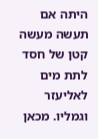היתה אם תעשה מעשה קטן של חסד לתת מים לאליעזר וגמליו. מכאן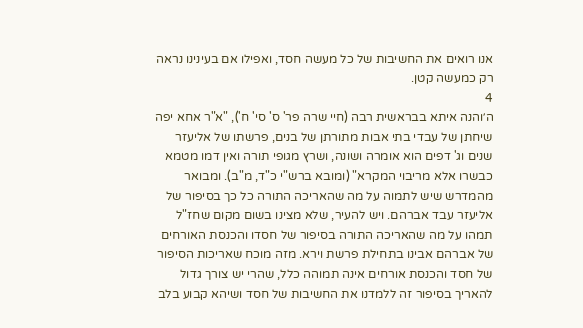אנו רואים את החשיבות של כל מעשה חסד, ואפילו אם בעינינו נראה רק כמעשה קטן.
4
ה׳והנה איתא בבראשית רבה (חיי שרה פר' ס' סי' ח'), "א"ר אחא יפה שיחתן של עבדי בתי אבות מתורתן של בנים, פרשתו של אליעזר שנים וג' דפים הוא אומרה ושונה, ושרץ מגופי תורה ואין דמו מטמא כבשרו אלא מריבוי המקרא" (ומובא ברש"י כ"ד, מ"ב). ומבואר מהמדרש שיש לתמוה על מה שהאריכה התורה כל כך בסיפור של אליעזר עבד אברהם. ויש להעיר, שלא מצינו בשום מקום שחז"ל תמהו על מה שהאריכה התורה בסיפור של חסדו והכנסת האורחים של אברהם אבינו בתחילת פרשת וירא. מזה מוכח שאריכות הסיפור של חסד והכנסת אורחים אינה תמוהה כלל, שהרי יש צורך גדול להאריך בסיפור זה ללמדנו את החשיבות של חסד ושיהא קבוע בלב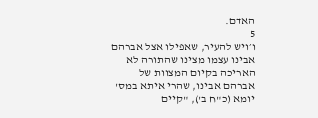האדם.
5
ו׳ויש להעיר, שאפילו אצל אברהם אבינו עצמו מצינו שהתורה לא האריכה בקיום המצוות של אברהם אבינו, שהרי איתא במס' יומא (כ"ח ב'), "קיים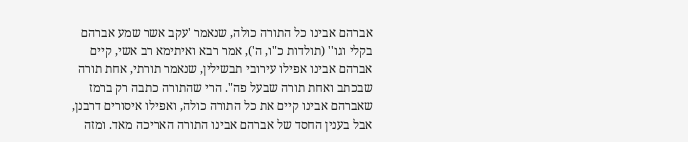אברהם אבינו כל התורה כולה, שנאמר 'עקב אשר שמע אברהם בקלי וגו'' (תולדות כ"ו, ה'), אמר רבא ואיתימא רב אשי, קיים אברהם אבינו אפילו עירובי תבשילין, שנאמר תורתי, אחת תורה שבכתב ואחת תורה שבעל פה". הרי שהתורה כתבה רק ברמז שאברהם אבינו קיים את כל התורה כולה, ואפילו איסורים דרבנן, אבל בענין החסד של אברהם אבינו התורה האריכה מאד. ומזה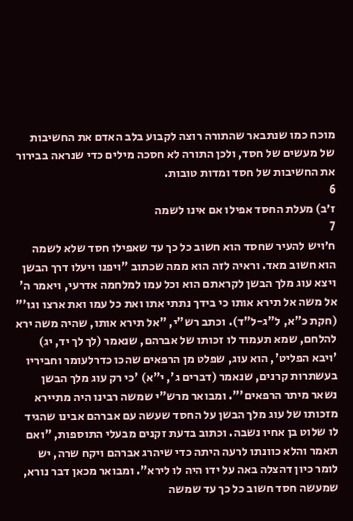מוכח כמו שנתבאר שהתורה רוצה לקבוע בלב האדם את החשיבות של מעשים של חסד, ולכן התורה לא חסכה מילים כדי שנראה בבירור את החשיבות של חסד ומדות טובות.
6
ז׳ב) מעלת החסד אפילו אם אינו לשמה
7
ח׳ויש להעיר שחסד הוא חשוב כל כך עד שאפילו חסד שלא לשמה הוא חשוב מאד. וראיה לזה הוא ממה שכתוב "ויפנו ויעלו דרך הבשן ויצא עוג מלך הבשן לקראתם הוא וכל עמו למלחמה אדרעי, ויאמר ה' אל משה אל תירא אותו כי בידך נתתי אתו ואת כל עמו ואת ארצו וגו'" (חקת כ"א, ל"ג-ל"ד). וכתב רש"י, "אל תירא אותו, שהיה משה ירא להלחם, שמא תעמוד לו זכותו של אברהם, שנאמר (לך לך יד, יג) 'ויבא הפליט', הוא עוג, שפלט מן הרפאים שהכו כדרלעומר וחביריו בעשתרות קרנים, שנאמר (דברים ג', י"א) 'כי רק עוג מלך הבשן נשאר מיתר הרפאים'". ומבואר מרש"י שמשה רבינו היה מתיירא מזכותו של עוג מלך הבשן על החסד שעשה עם אברהם אבינו שהגיד לו שלוט בן אחיו נשבה. וכתוב בדעת זקנים מבעלי התוספות, "ואם תאמר והלא כוונתו לרעה היתה כדי שיהרג אברהם ויקח שרה, יש לומר כיון דהצלה באה על ידו היה לו לירא". ומבואר מכאן דבר נורא, שמעשה חסד חשוב כל כך עד שמשה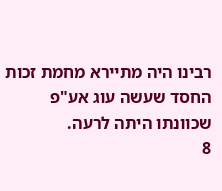רבינו היה מתיירא מחמת זכות החסד שעשה עוג אע"פ שכוונתו היתה לרעה.
8